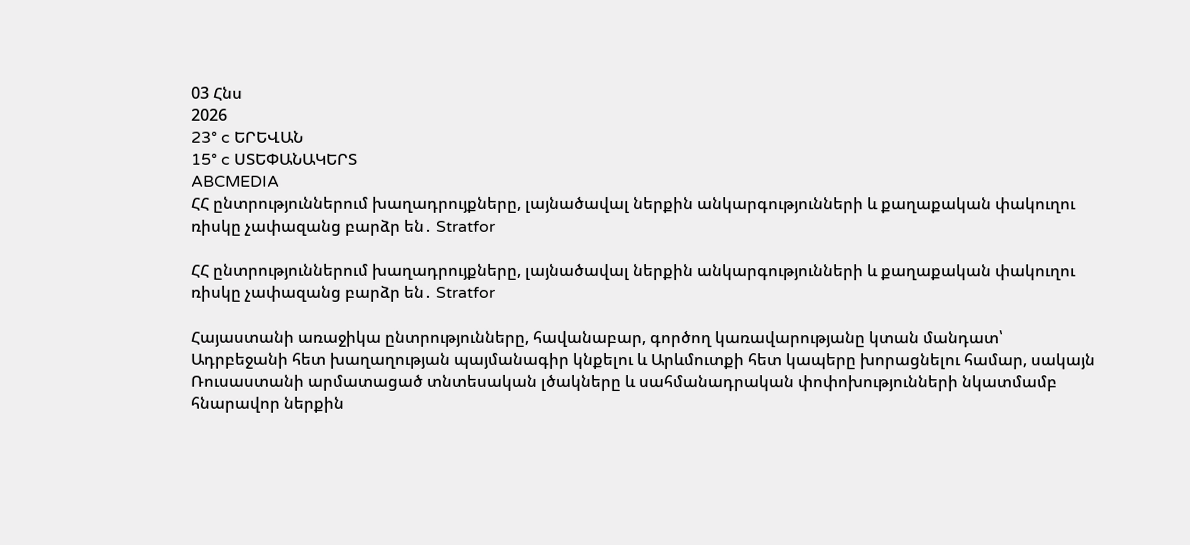03 Հնս
2026
23° c ԵՐԵՎԱՆ
15° c ՍՏԵՓԱՆԱԿԵՐՏ
ABCMEDIA
ՀՀ ընտրություններում խաղադրույքները, լայնածավալ ներքին անկարգությունների և քաղաքական փակուղու ռիսկը չափազանց բարձր են․ Stratfor

ՀՀ ընտրություններում խաղադրույքները, լայնածավալ ներքին անկարգությունների և քաղաքական փակուղու ռիսկը չափազանց բարձր են․ Stratfor

Հայաստանի առաջիկա ընտրությունները, հավանաբար, գործող կառավարությանը կտան մանդատ՝ Ադրբեջանի հետ խաղաղության պայմանագիր կնքելու և Արևմուտքի հետ կապերը խորացնելու համար, սակայն Ռուսաստանի արմատացած տնտեսական լծակները և սահմանադրական փոփոխությունների նկատմամբ հնարավոր ներքին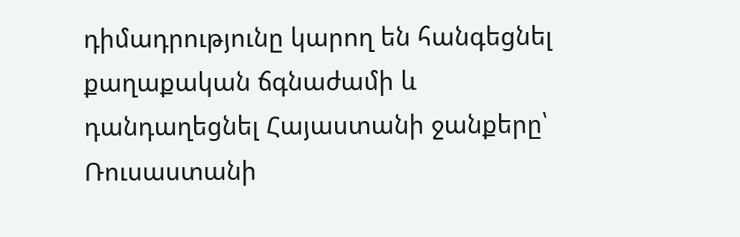դիմադրությունը կարող են հանգեցնել քաղաքական ճգնաժամի և դանդաղեցնել Հայաստանի ջանքերը՝ Ռուսաստանի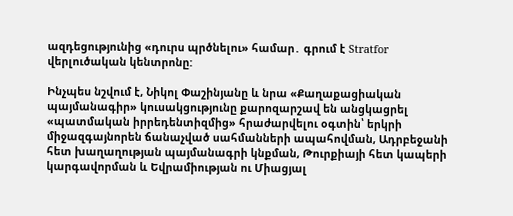ազդեցությունից «դուրս պրծնելու» համար․ գրում է Stratfor վերլուծական կենտրոնը:

Ինչպես նշվում է, Նիկոլ Փաշինյանը և նրա «Քաղաքացիական պայմանագիր» կուսակցությունը քարոզարշավ են անցկացրել «պատմական իրրեդենտիզմից» հրաժարվելու օգտին՝ երկրի միջազգայնորեն ճանաչված սահմանների ապահովման, Ադրբեջանի հետ խաղաղության պայմանագրի կնքման, Թուրքիայի հետ կապերի կարգավորման և Եվրամիության ու Միացյալ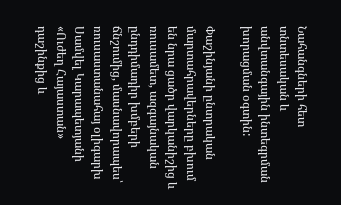Նահանգների հետ տնտեսական և անվտանգային ինտեգրման խորացման օգտին:

Փաշինյանի ընտրական մարտահրավերները բխում են նրա ցածր վարկանիշից և ռուսամետ, ազգայնական ընդդիմադիր խմբերի ճնշումից, մասնավորապես՝ ռուսաստանահայ օլիգարխ Սամվել Կարապետյանի «Ուժեղ Հայաստան» դաշինքից և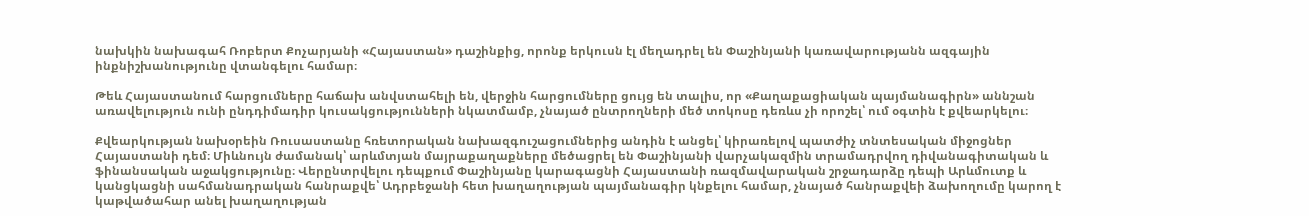նախկին նախագահ Ռոբերտ Քոչարյանի «Հայաստան» դաշինքից, որոնք երկուսն էլ մեղադրել են Փաշինյանի կառավարությանն ազգային ինքնիշխանությունը վտանգելու համար։

Թեև Հայաստանում հարցումները հաճախ անվստահելի են, վերջին հարցումները ցույց են տալիս, որ «Քաղաքացիական պայմանագիրն» աննշան առավելություն ունի ընդդիմադիր կուսակցությունների նկատմամբ, չնայած ընտրողների մեծ տոկոսը դեռևս չի որոշել՝ ում օգտին է քվեարկելու։

Քվեարկության նախօրեին Ռուսաստանը հռետորական նախազգուշացումներից անդին է անցել՝ կիրառելով պատժիչ տնտեսական միջոցներ Հայաստանի դեմ։ Միևնույն ժամանակ՝ արևմտյան մայրաքաղաքները մեծացրել են Փաշինյանի վարչակազմին տրամադրվող դիվանագիտական և ֆինանսական աջակցությունը։ Վերընտրվելու դեպքում Փաշինյանը կարագացնի Հայաստանի ռազմավարական շրջադարձը դեպի Արևմուտք և կանցկացնի սահմանադրական հանրաքվե՝ Ադրբեջանի հետ խաղաղության պայմանագիր կնքելու համար, չնայած հանրաքվեի ձախողումը կարող է կաթվածահար անել խաղաղության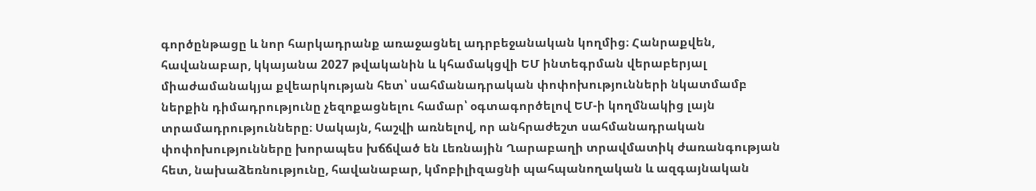գործընթացը և նոր հարկադրանք առաջացնել ադրբեջանական կողմից։ Հանրաքվեն, հավանաբար, կկայանա 2027 թվականին և կհամակցվի ԵՄ ինտեգրման վերաբերյալ միաժամանակյա քվեարկության հետ՝ սահմանադրական փոփոխությունների նկատմամբ ներքին դիմադրությունը չեզոքացնելու համար՝ օգտագործելով ԵՄ-ի կողմնակից լայն տրամադրությունները։ Սակայն, հաշվի առնելով, որ անհրաժեշտ սահմանադրական փոփոխությունները խորապես խճճված են Լեռնային Ղարաբաղի տրավմատիկ ժառանգության հետ, նախաձեռնությունը, հավանաբար, կմոբիլիզացնի պահպանողական և ազգայնական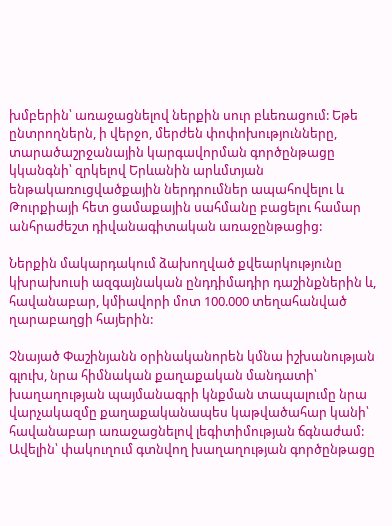խմբերին՝ առաջացնելով ներքին սուր բևեռացում: Եթե ընտրողներն, ի վերջո, մերժեն փոփոխությունները, տարածաշրջանային կարգավորման գործընթացը կկանգնի՝ զրկելով Երևանին արևմտյան ենթակառուցվածքային ներդրումներ ապահովելու և Թուրքիայի հետ ցամաքային սահմանը բացելու համար անհրաժեշտ դիվանագիտական առաջընթացից:

Ներքին մակարդակում ձախողված քվեարկությունը կխրախուսի ազգայնական ընդդիմադիր դաշինքներին և, հավանաբար, կմիավորի մոտ 100.000 տեղահանված ղարաբաղցի հայերին:

Չնայած Փաշինյանն օրինականորեն կմնա իշխանության գլուխ, նրա հիմնական քաղաքական մանդատի՝ խաղաղության պայմանագրի կնքման տապալումը նրա վարչակազմը քաղաքականապես կաթվածահար կանի՝ հավանաբար առաջացնելով լեգիտիմության ճգնաժամ: Ավելին՝ փակուղում գտնվող խաղաղության գործընթացը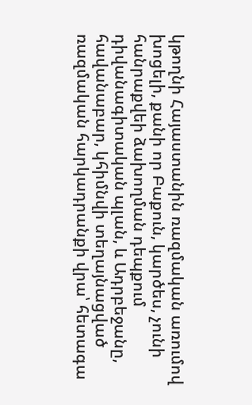կթողնի Հայաստանին ռազմական առումով խոցելի, քանի որ Բաքուն, կարծես, չունի հանրաքվեի ձախողման դեպքում դիվանագիտական պլան, և Ադրբեջանը, հավանաբար, կհիմնվի տեղայնացված ռազմական հարկադրանքի վրա՝ հետագա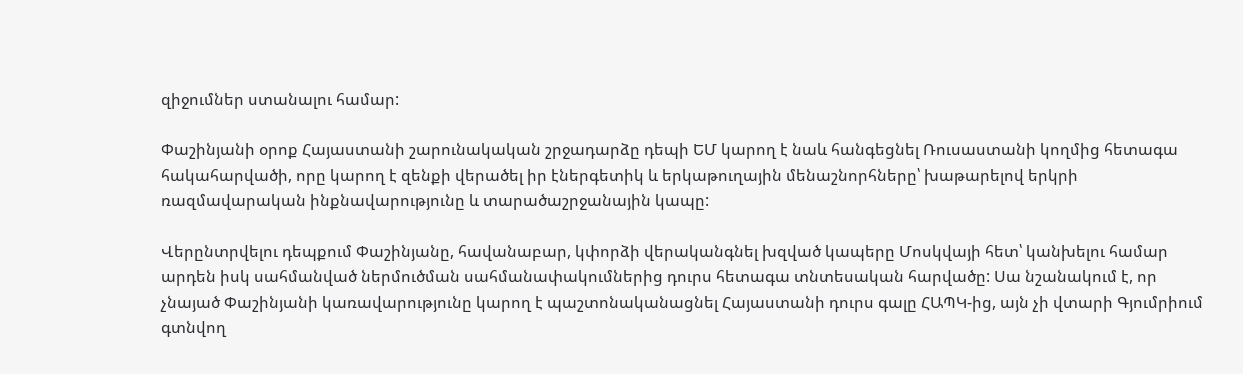զիջումներ ստանալու համար:

Փաշինյանի օրոք Հայաստանի շարունակական շրջադարձը դեպի ԵՄ կարող է նաև հանգեցնել Ռուսաստանի կողմից հետագա հակահարվածի, որը կարող է զենքի վերածել իր էներգետիկ և երկաթուղային մենաշնորհները՝ խաթարելով երկրի ռազմավարական ինքնավարությունը և տարածաշրջանային կապը:

Վերընտրվելու դեպքում Փաշինյանը, հավանաբար, կփորձի վերականգնել խզված կապերը Մոսկվայի հետ՝ կանխելու համար արդեն իսկ սահմանված ներմուծման սահմանափակումներից դուրս հետագա տնտեսական հարվածը: Սա նշանակում է, որ չնայած Փաշինյանի կառավարությունը կարող է պաշտոնականացնել Հայաստանի դուրս գալը ՀԱՊԿ-ից, այն չի վտարի Գյումրիում գտնվող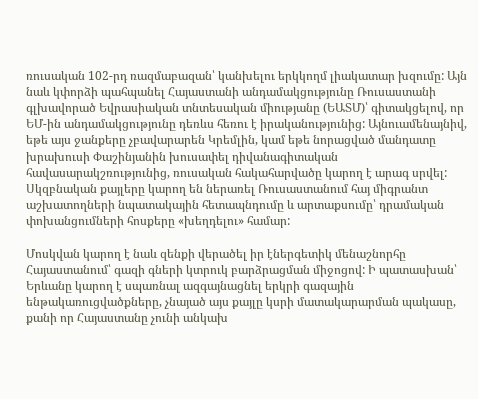ռուսական 102-րդ ռազմաբազան՝ կանխելու երկկողմ լիակատար խզումը: Այն նաև կփորձի պահպանել Հայաստանի անդամակցությունը Ռուսաստանի գլխավորած Եվրասիական տնտեսական միությանը (ԵԱՏՄ)՝ գիտակցելով, որ ԵՄ-ին անդամակցությունը դեռևս հեռու է իրականությունից: Այնուամենայնիվ, եթե այս ջանքերը չբավարարեն Կրեմլին, կամ եթե նորացված մանդատը խրախուսի Փաշինյանին խուսափել դիվանագիտական հավասարակշռությունից, ռուսական հակահարվածը կարող է արագ սրվել: Սկզբնական քայլերը կարող են ներառել Ռուսաստանում հայ միգրանտ աշխատողների նպատակային հետապնդումը և արտաքսումը՝ դրամական փոխանցումների հոսքերը «խեղդելու» համար:

Մոսկվան կարող է նաև զենքի վերածել իր էներգետիկ մենաշնորհը Հայաստանում՝ գազի գների կտրուկ բարձրացման միջոցով: Ի պատասխան՝ Երևանը կարող է սպառնալ ազգայնացնել երկրի գազային ենթակառուցվածքները, չնայած այս քայլը կսրի մատակարարման պակասը, քանի որ Հայաստանը չունի անկախ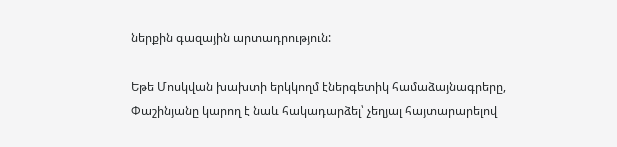ներքին գազային արտադրություն:

Եթե Մոսկվան խախտի երկկողմ էներգետիկ համաձայնագրերը, Փաշինյանը կարող է նաև հակադարձել՝ չեղյալ հայտարարելով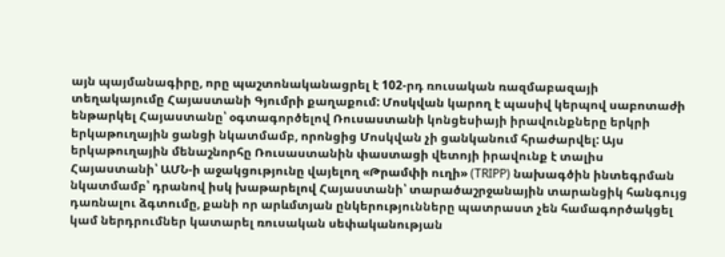այն պայմանագիրը, որը պաշտոնականացրել է 102-րդ ռուսական ռազմաբազայի տեղակայումը Հայաստանի Գյումրի քաղաքում: Մոսկվան կարող է պասիվ կերպով սաբոտաժի ենթարկել Հայաստանը՝ օգտագործելով Ռուսաստանի կոնցեսիայի իրավունքները երկրի երկաթուղային ցանցի նկատմամբ, որոնցից Մոսկվան չի ցանկանում հրաժարվել: Այս երկաթուղային մենաշնորհը Ռուսաստանին փաստացի վետոյի իրավունք է տալիս Հայաստանի՝ ԱՄՆ-ի աջակցությունը վայելող «Թրամփի ուղի» (TRIPP) նախագծին ինտեգրման նկատմամբ՝ դրանով իսկ խաթարելով Հայաստանի՝ տարածաշրջանային տարանցիկ հանգույց դառնալու ձգտումը, քանի որ արևմտյան ընկերությունները պատրաստ չեն համագործակցել կամ ներդրումներ կատարել ռուսական սեփականության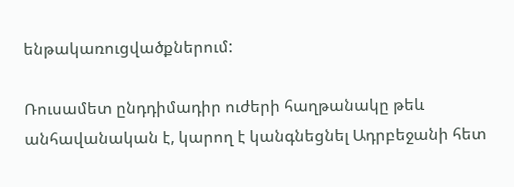ենթակառուցվածքներում:

Ռուսամետ ընդդիմադիր ուժերի հաղթանակը թեև անհավանական է, կարող է կանգնեցնել Ադրբեջանի հետ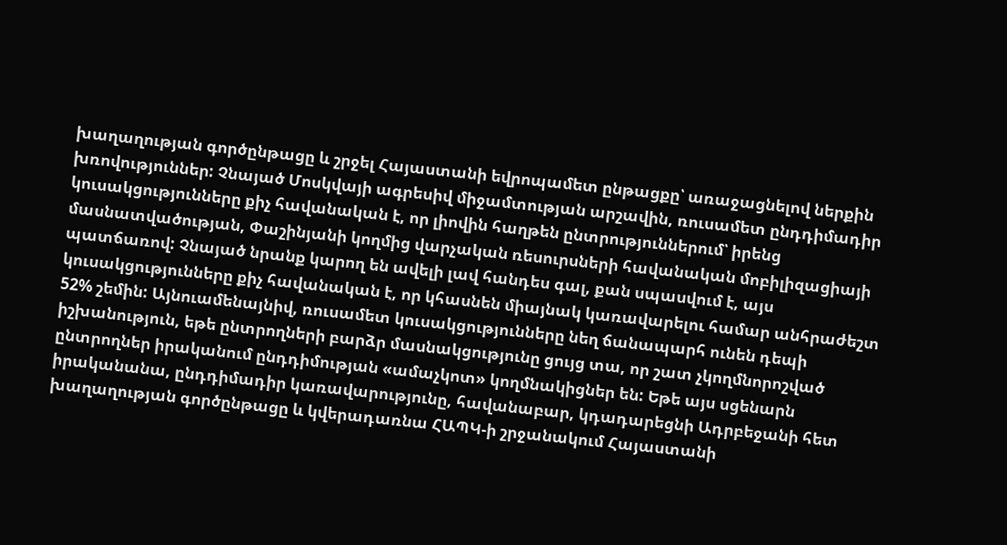խաղաղության գործընթացը և շրջել Հայաստանի եվրոպամետ ընթացքը՝ առաջացնելով ներքին խռովություններ: Չնայած Մոսկվայի ագրեսիվ միջամտության արշավին, ռուսամետ ընդդիմադիր կուսակցությունները քիչ հավանական է, որ լիովին հաղթեն ընտրություններում՝ իրենց մասնատվածության, Փաշինյանի կողմից վարչական ռեսուրսների հավանական մոբիլիզացիայի պատճառով: Չնայած նրանք կարող են ավելի լավ հանդես գալ, քան սպասվում է, այս կուսակցությունները քիչ հավանական է, որ կհասնեն միայնակ կառավարելու համար անհրաժեշտ 52% շեմին: Այնուամենայնիվ, ռուսամետ կուսակցությունները նեղ ճանապարհ ունեն դեպի իշխանություն, եթե ընտրողների բարձր մասնակցությունը ցույց տա, որ շատ չկողմնորոշված ընտրողներ իրականում ընդդիմության «ամաչկոտ» կողմնակիցներ են: Եթե այս սցենարն իրականանա, ընդդիմադիր կառավարությունը, հավանաբար, կդադարեցնի Ադրբեջանի հետ խաղաղության գործընթացը և կվերադառնա ՀԱՊԿ-ի շրջանակում Հայաստանի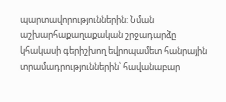պարտավորություններին: Նման աշխարհաքաղաքական շրջադարձը կհակասի գերիշխող եվրոպամետ հանրային տրամադրություններին՝ հավանաբար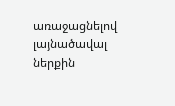առաջացնելով լայնածավալ ներքին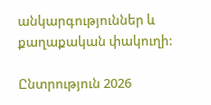անկարգություններ և քաղաքական փակուղի:

Ընտրություն 2026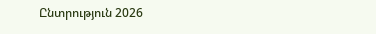Ընտրություն 2026